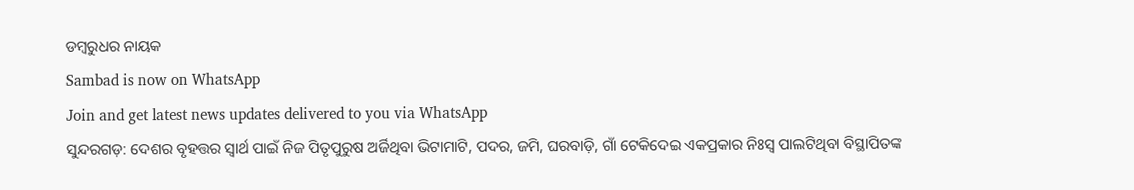ଡମ୍ବରୁଧର ନାୟକ
Sambad is now on WhatsApp
Join and get latest news updates delivered to you via WhatsApp
ସୁନ୍ଦରଗଡ଼: ଦେଶର ବୃହତ୍ତର ସ୍ବାର୍ଥ ପାଇଁ ନିଜ ପିତୃପୁରୁଷ ଅର୍ଜିଥିବା ଭିଟାମାଟି, ପଦର, ଜମି, ଘରବାଡ଼ି, ଗାଁ ଟେକିଦେଇ ଏକପ୍ରକାର ନିଃସ୍ବ ପାଲଟିଥିବା ବିସ୍ଥାପିତଙ୍କ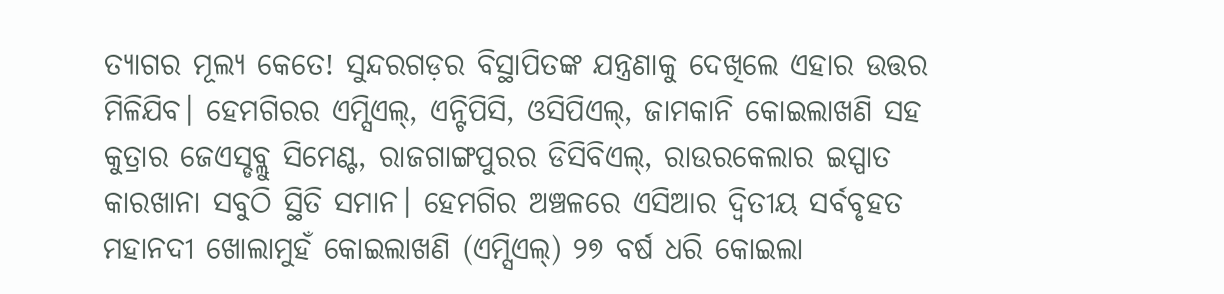ତ୍ୟାଗର ମୂଲ୍ୟ କେତେ! ସୁନ୍ଦରଗଡ଼ର ବିସ୍ଥାପିତଙ୍କ ଯନ୍ତ୍ରଣାକୁ ଦେଖିଲେ ଏହାର ଉତ୍ତର ମିଳିଯିବ। ହେମଗିରର ଏମ୍ସିଏଲ୍, ଏନ୍ଟିପିସି, ଓସିପିଏଲ୍, ଜାମକାନି କୋଇଲାଖଣି ସହ କୁତ୍ରାର ଜେଏସ୍ଡବ୍ଲୁ ସିମେଣ୍ଟ, ରାଜଗାଙ୍ଗପୁରର ଡିସିବିଏଲ୍, ରାଉରକେଲାର ଇସ୍ପାତ କାରଖାନା ସବୁଠି ସ୍ଥିତି ସମାନ। ହେମଗିର ଅଞ୍ଚଳରେ ଏସିଆର ଦ୍ବିତୀୟ ସର୍ବବୃହତ ମହାନଦୀ ଖୋଲାମୁହଁ କୋଇଲାଖଣି (ଏମ୍ସିଏଲ୍) ୨୭ ବର୍ଷ ଧରି କୋଇଲା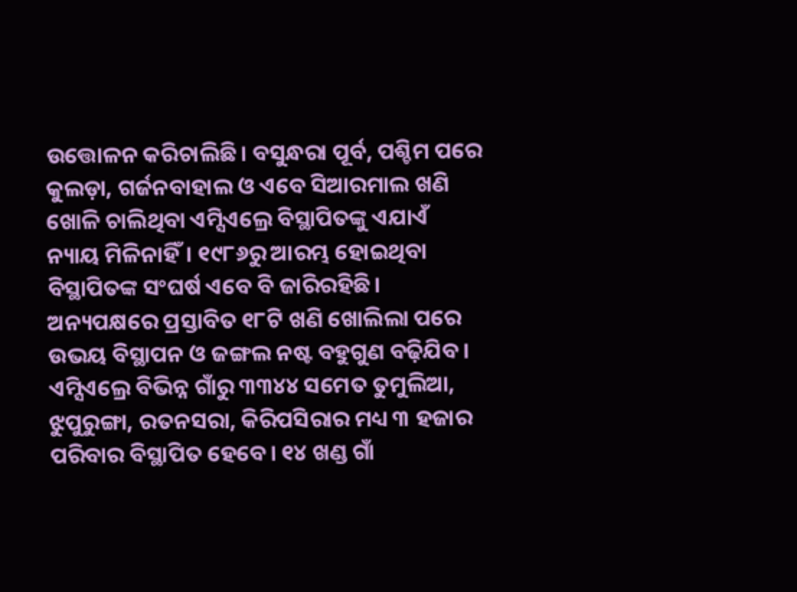ଉତ୍ତୋଳନ କରିଚାଲିଛି। ବସୁନ୍ଧରା ପୂର୍ବ, ପଶ୍ଚିମ ପରେ କୁଲଡ଼ା, ଗର୍ଜନବାହାଲ ଓ ଏବେ ସିଆରମାଲ ଖଣି ଖୋଳି ଚାଲିଥିବା ଏମ୍ସିଏଲ୍ରେ ବିସ୍ଥାପିତଙ୍କୁ ଏଯାଏଁ ନ୍ୟାୟ ମିଳିନାହିଁ। ୧୯୮୬ରୁ ଆରମ୍ଭ ହୋଇଥିବା ବିସ୍ଥାପିତଙ୍କ ସଂଘର୍ଷ ଏବେ ବି ଜାରିରହିଛି। ଅନ୍ୟପକ୍ଷରେ ପ୍ରସ୍ତାବିତ ୧୮ଟି ଖଣି ଖୋଲିଲା ପରେ ଉଭୟ ବିସ୍ଥାପନ ଓ ଜଙ୍ଗଲ ନଷ୍ଟ ବହୁଗୁଣ ବଢ଼ିଯିବ।
ଏମ୍ସିଏଲ୍ରେ ବିଭିନ୍ନ ଗାଁରୁ ୩୩୪୪ ସମେତ ତୁମୁଲିଆ, ଝୁପୁରୁଙ୍ଗା, ରତନସରା, କିରିପସିରାର ମଧ୍ୟ ୩ ହଜାର ପରିବାର ବିସ୍ଥାପିତ ହେବେ। ୧୪ ଖଣ୍ଡ ଗାଁ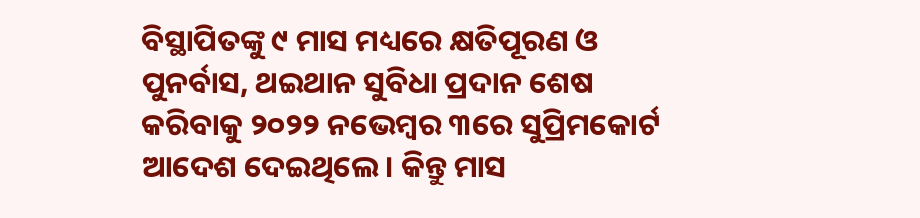ବିସ୍ଥାପିତଙ୍କୁ ୯ ମାସ ମଧ୍ୟରେ କ୍ଷତିପୂରଣ ଓ ପୁନର୍ବାସ, ଥଇଥାନ ସୁବିଧା ପ୍ରଦାନ ଶେଷ କରିବାକୁ ୨୦୨୨ ନଭେମ୍ବର ୩ରେ ସୁପ୍ରିମକୋର୍ଟ ଆଦେଶ ଦେଇଥିଲେ। କିନ୍ତୁ ମାସ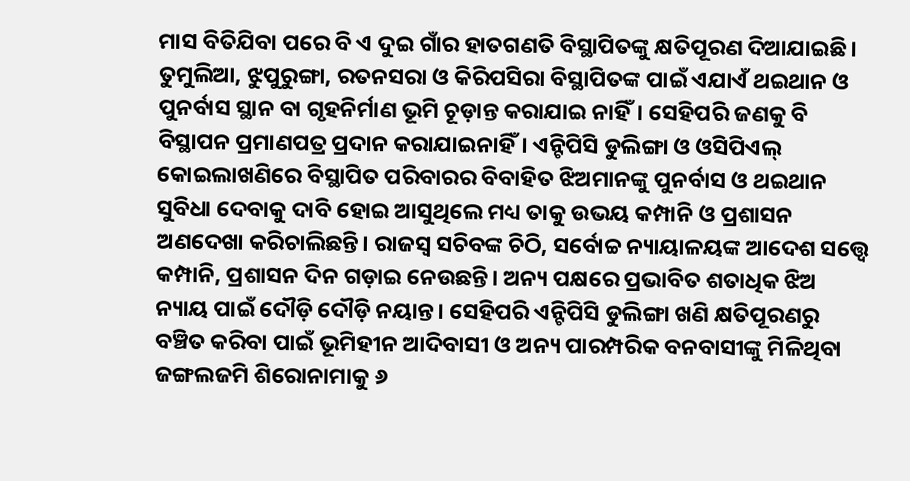ମାସ ବିତିଯିବା ପରେ ବି ଏ ଦୁଇ ଗାଁର ହାତଗଣତି ବିସ୍ଥାପିତଙ୍କୁ କ୍ଷତିପୂରଣ ଦିଆଯାଇଛି। ତୁମୁଲିଆ, ଝୁପୁରୁଙ୍ଗା, ରତନସରା ଓ କିରିପସିରା ବିସ୍ଥାପିତଙ୍କ ପାଇଁ ଏଯାଏଁ ଥଇଥାନ ଓ ପୁନର୍ବାସ ସ୍ଥାନ ବା ଗୃହନିର୍ମାଣ ଭୂମି ଚୂଡ଼ାନ୍ତ କରାଯାଇ ନାହିଁ। ସେହିପରି ଜଣକୁ ବି ବିସ୍ଥାପନ ପ୍ରମାଣପତ୍ର ପ୍ରଦାନ କରାଯାଇନାହିଁ। ଏନ୍ଟିପିସି ଡୁଲିଙ୍ଗା ଓ ଓସିପିଏଲ୍ କୋଇଲାଖଣିରେ ବିସ୍ଥାପିତ ପରିବାରର ବିବାହିତ ଝିଅମାନଙ୍କୁ ପୁନର୍ବାସ ଓ ଥଇଥାନ ସୁବିଧା ଦେବାକୁ ଦାବି ହୋଇ ଆସୁଥିଲେ ମଧ୍ୟ ତାକୁ ଉଭୟ କମ୍ପାନି ଓ ପ୍ରଶାସନ ଅଣଦେଖା କରିଚାଲିଛନ୍ତି। ରାଜସ୍ବ ସଚିବଙ୍କ ଚିଠି, ସର୍ବୋଚ୍ଚ ନ୍ୟାୟାଳୟଙ୍କ ଆଦେଶ ସତ୍ତ୍ବେ କମ୍ପାନି, ପ୍ରଶାସନ ଦିନ ଗଡ଼ାଇ ନେଉଛନ୍ତି। ଅନ୍ୟ ପକ୍ଷରେ ପ୍ରଭାବିତ ଶତାଧିକ ଝିଅ ନ୍ୟାୟ ପାଇଁ ଦୌଡ଼ି ଦୌଡ଼ି ନୟାନ୍ତ। ସେହିପରି ଏନ୍ଟିପିସି ଡୁଲିଙ୍ଗା ଖଣି କ୍ଷତିପୂରଣରୁ ବଞ୍ଚିତ କରିବା ପାଇଁ ଭୂମିହୀନ ଆଦିବାସୀ ଓ ଅନ୍ୟ ପାରମ୍ପରିକ ବନବାସୀଙ୍କୁ ମିଳିଥିବା ଜଙ୍ଗଲଜମି ଶିରୋନାମାକୁ ୬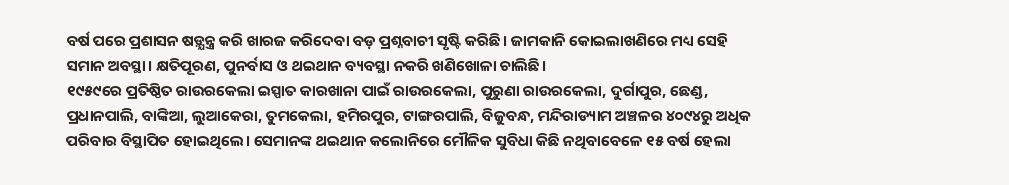ବର୍ଷ ପରେ ପ୍ରଶାସନ ଷଡ଼୍ଯନ୍ତ୍ର କରି ଖାରଜ କରିଦେବା ବଡ଼ ପ୍ରଶ୍ନବାଚୀ ସୃଷ୍ଟି କରିଛି। ଜାମକାନି କୋଇଲାଖଣିରେ ମଧ୍ୟ ସେହି ସମାନ ଅବସ୍ଥା। କ୍ଷତିପୂରଣ, ପୁନର୍ବାସ ଓ ଥଇଥାନ ବ୍ୟବସ୍ଥା ନକରି ଖଣିଖୋଳା ଚାଲିଛି।
୧୯୫୯ରେ ପ୍ରତିଷ୍ଠିତ ରାଉରକେଲା ଇସ୍ପାତ କାରଖାନା ପାଇଁ ରାଉରକେଲା, ପୁରୁଣା ରାଉରକେଲା, ଦୁର୍ଗାପୁର, ଛେଣ୍ଡ, ପ୍ରଧାନପାଲି, ବାଙ୍କିଆ, ଲୁଆକେରା, ତୁମକେଲା, ହମିରପୁର, ଟାଙ୍ଗରପାଲି, ବିଜୁବନ୍ଧ, ମନ୍ଦିରାଡ୍ୟାମ ଅଞ୍ଚଳର ୪୦୯୪ରୁ ଅଧିକ ପରିବାର ବିସ୍ଥାପିତ ହୋଇଥିଲେ। ସେମାନଙ୍କ ଥଇଥାନ କଲୋନିରେ ମୌଳିକ ସୁବିଧା କିଛି ନଥିବାବେଳେ ୧୫ ବର୍ଷ ହେଲା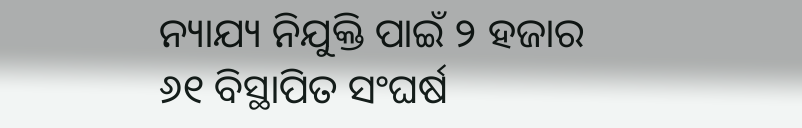ନ୍ୟାଯ୍ୟ ନିଯୁକ୍ତି ପାଇଁ ୨ ହଜାର ୬୧ ବିସ୍ଥାପିତ ସଂଘର୍ଷ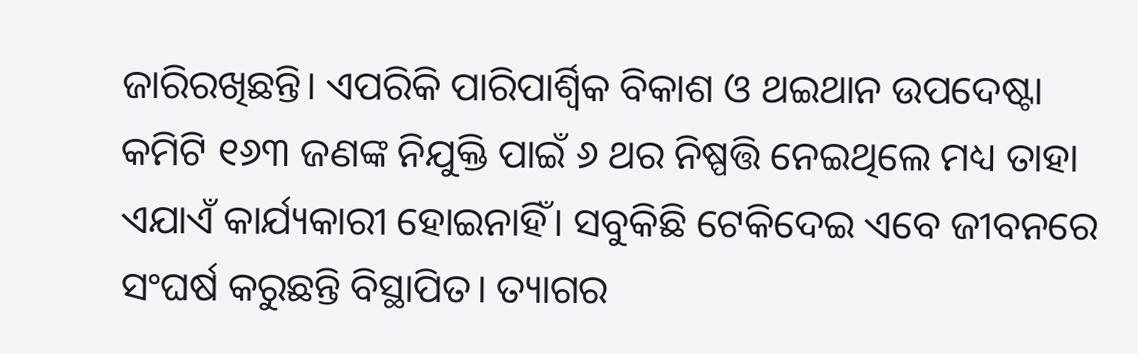ଜାରିରଖିଛନ୍ତି। ଏପରିକି ପାରିପାର୍ଶ୍ବିକ ବିକାଶ ଓ ଥଇଥାନ ଉପଦେଷ୍ଟା କମିଟି ୧୬୩ ଜଣଙ୍କ ନିଯୁକ୍ତି ପାଇଁ ୬ ଥର ନିଷ୍ପତ୍ତି ନେଇଥିଲେ ମଧ୍ୟ ତାହା ଏଯାଏଁ କାର୍ଯ୍ୟକାରୀ ହୋଇନାହିଁ। ସବୁକିଛି ଟେକିଦେଇ ଏବେ ଜୀବନରେ ସଂଘର୍ଷ କରୁଛନ୍ତି ବିସ୍ଥାପିତ। ତ୍ୟାଗର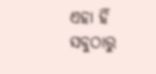ଏହା ହିଁ ସବୁଠାରୁ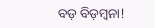ବଡ଼ ବିଡ଼ମ୍ବନା!